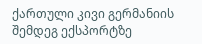ქართული კივი გერმანიის შემდეგ ექსპორტზე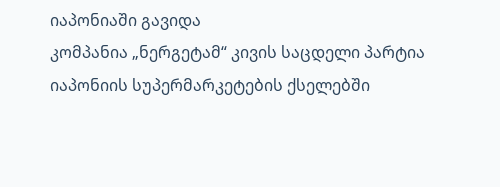იაპონიაში გავიდა
კომპანია „ნერგეტამ“ კივის საცდელი პარტია იაპონიის სუპერმარკეტების ქსელებში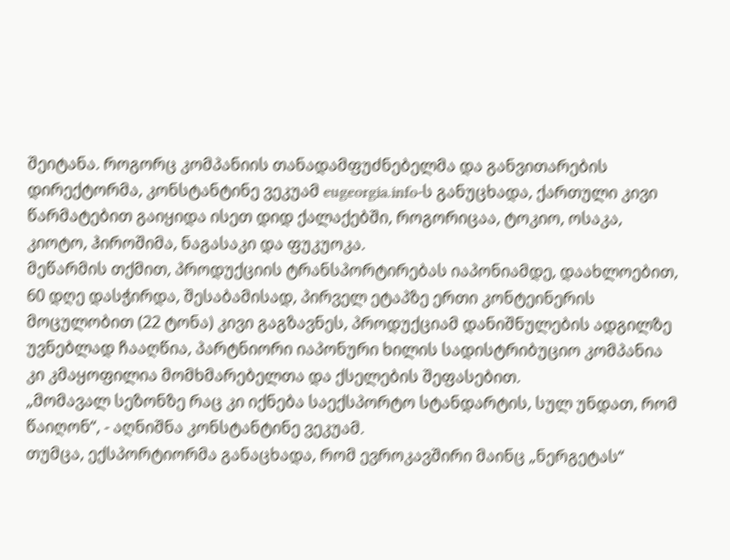შეიტანა. როგორც კომპანიის თანადამფუძნებელმა და განვითარების დირექტორმა, კონსტანტინე ვეკუამ eugeorgia.info-ს განუცხადა, ქართული კივი წარმატებით გაიყიდა ისეთ დიდ ქალაქებში, როგორიცაა, ტოკიო, ოსაკა, კიოტო, ჰიროშიმა, ნაგასაკი და ფუკუოკა.
მეწარმის თქმით, პროდუქციის ტრანსპორტირებას იაპონიამდე, დაახლოებით, 60 დღე დასჭირდა, შესაბამისად, პირველ ეტაპზე ერთი კონტეინერის მოცულობით (22 ტონა) კივი გაგზავნეს, პროდუქციამ დანიშნულების ადგილზე უვნებლად ჩააღწია, პარტნიორი იაპონური ხილის სადისტრიბუციო კომპანია კი კმაყოფილია მომხმარებელთა და ქსელების შეფასებით.
„მომავალ სეზონზე რაც კი იქნება საექსპორტო სტანდარტის, სულ უნდათ, რომ წაიღონ“, - აღნიშნა კონსტანტინე ვეკუამ.
თუმცა, ექსპორტიორმა განაცხადა, რომ ევროკავშირი მაინც „ნერგეტას“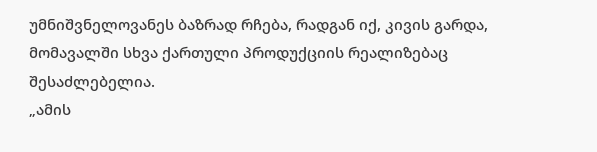უმნიშვნელოვანეს ბაზრად რჩება, რადგან იქ, კივის გარდა, მომავალში სხვა ქართული პროდუქციის რეალიზებაც შესაძლებელია.
„ამის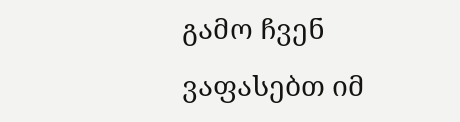გამო ჩვენ ვაფასებთ იმ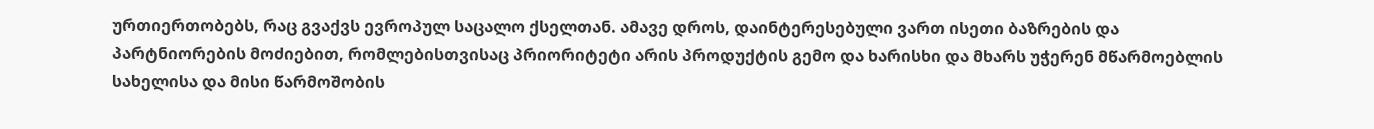ურთიერთობებს, რაც გვაქვს ევროპულ საცალო ქსელთან. ამავე დროს, დაინტერესებული ვართ ისეთი ბაზრების და პარტნიორების მოძიებით, რომლებისთვისაც პრიორიტეტი არის პროდუქტის გემო და ხარისხი და მხარს უჭერენ მწარმოებლის სახელისა და მისი წარმოშობის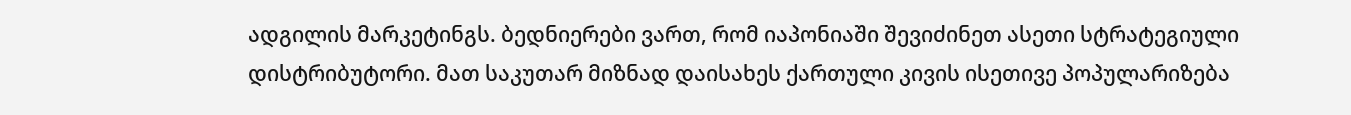ადგილის მარკეტინგს. ბედნიერები ვართ, რომ იაპონიაში შევიძინეთ ასეთი სტრატეგიული დისტრიბუტორი. მათ საკუთარ მიზნად დაისახეს ქართული კივის ისეთივე პოპულარიზება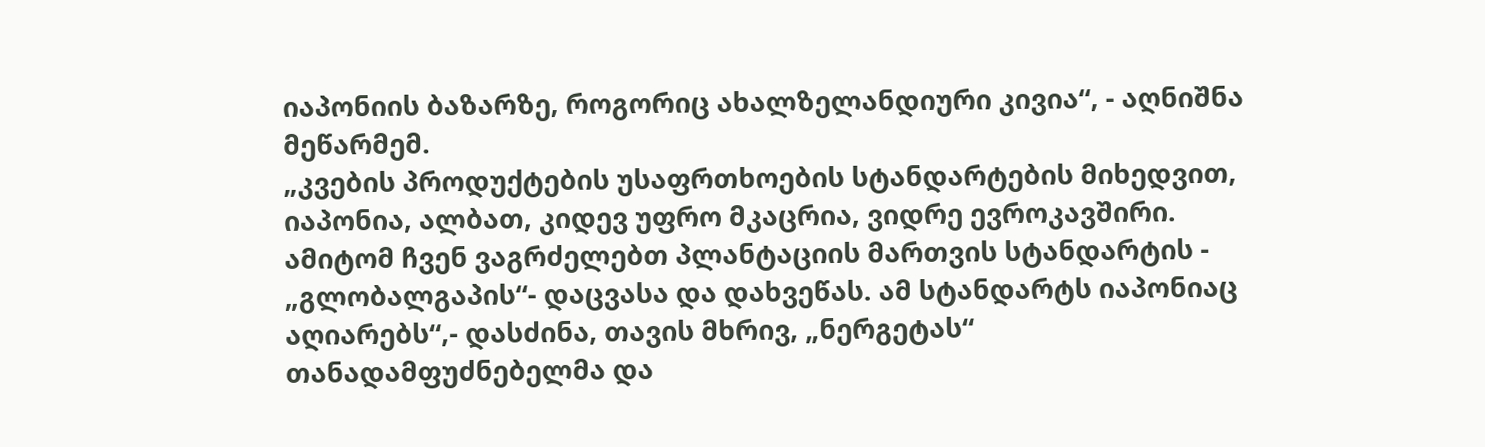იაპონიის ბაზარზე, როგორიც ახალზელანდიური კივია“, - აღნიშნა მეწარმემ.
„კვების პროდუქტების უსაფრთხოების სტანდარტების მიხედვით, იაპონია, ალბათ, კიდევ უფრო მკაცრია, ვიდრე ევროკავშირი. ამიტომ ჩვენ ვაგრძელებთ პლანტაციის მართვის სტანდარტის - „გლობალგაპის“- დაცვასა და დახვეწას. ამ სტანდარტს იაპონიაც აღიარებს“,- დასძინა, თავის მხრივ, „ნერგეტას“ თანადამფუძნებელმა და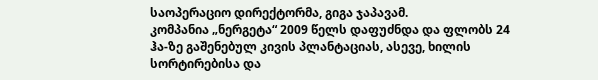საოპერაციო დირექტორმა, გიგა ჯაპავამ.
კომპანია „ნერგეტა“ 2009 წელს დაფუძნდა და ფლობს 24 ჰა-ზე გაშენებულ კივის პლანტაციას, ასევე, ხილის სორტირებისა და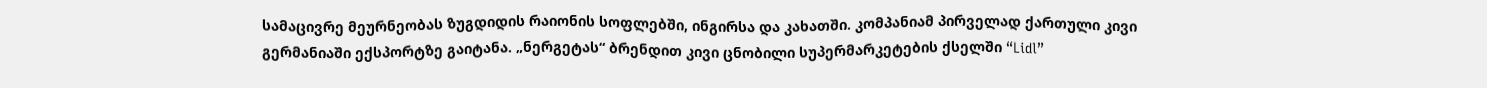სამაცივრე მეურნეობას ზუგდიდის რაიონის სოფლებში, ინგირსა და კახათში. კომპანიამ პირველად ქართული კივი გერმანიაში ექსპორტზე გაიტანა. „ნერგეტას“ ბრენდით კივი ცნობილი სუპერმარკეტების ქსელში “Lidl”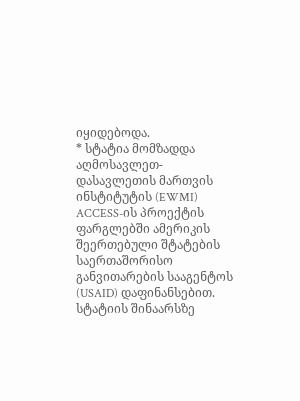იყიდებოდა.
* სტატია მომზადდა აღმოსავლეთ-დასავლეთის მართვის ინსტიტუტის (EWMI) ACCESS-ის პროექტის ფარგლებში ამერიკის შეერთებული შტატების საერთაშორისო განვითარების სააგენტოს (USAID) დაფინანსებით. სტატიის შინაარსზე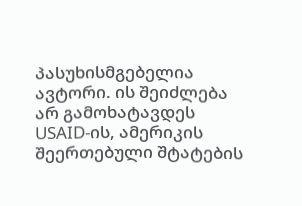პასუხისმგებელია ავტორი. ის შეიძლება არ გამოხატავდეს USAID-ის, ამერიკის შეერთებული შტატების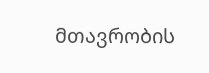მთავრობის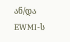ან/და EWMI-ს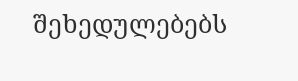შეხედულებებს